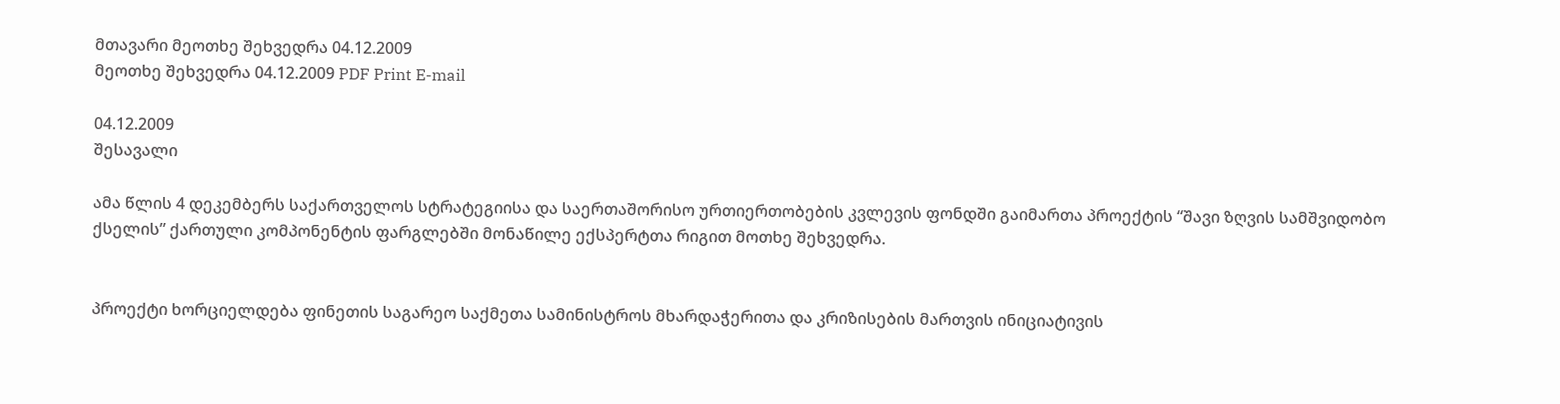მთავარი მეოთხე შეხვედრა 04.12.2009
მეოთხე შეხვედრა 04.12.2009 PDF Print E-mail

04.12.2009
შესავალი

ამა წლის 4 დეკემბერს საქართველოს სტრატეგიისა და საერთაშორისო ურთიერთობების კვლევის ფონდში გაიმართა პროექტის “შავი ზღვის სამშვიდობო ქსელის” ქართული კომპონენტის ფარგლებში მონაწილე ექსპერტთა რიგით მოთხე შეხვედრა.


პროექტი ხორციელდება ფინეთის საგარეო საქმეთა სამინისტროს მხარდაჭერითა და კრიზისების მართვის ინიციატივის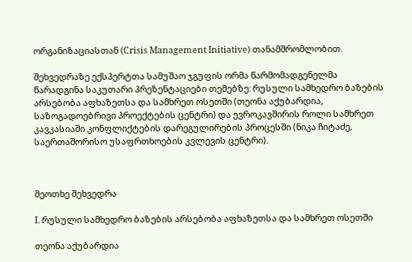ორგანიზაციასთან (Crisis Management Initiative) თანამშრომლობით.

შეხვედრაზე ექსპერტთა სამუშაო ჯგუფის ორმა წარმომადგენელმა წარადგინა საკუთარი პრეზენტაციები თემებზე: რუსული სამხედრო ბაზების არსებობა აფხაზეთსა და სამხრეთ ოსეთში (თეონა აქუბარდია, საზოგადოებრივი პროექტების ცენტრი) და ევროკავშირის როლი სამხრეთ კავკასიაში კონფლიქტების დარეგულირების პროცესში (ნიკა ჩიტაძე, საერთაშორისო უსაფრთხოების კვლევის ცენტრი).



მეოთხე შეხვედრა

I. რუსული სამხედრო ბაზების არსებობა აფხაზეთსა და სამხრეთ ოსეთში

თეონა აქუბარდია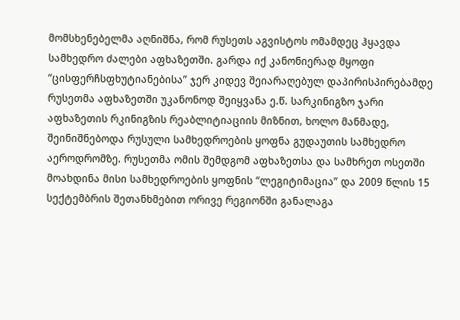მომსხენებელმა აღნიშნა, რომ რუსეთს აგვისტოს ომამდეც ჰყავდა სამხედრო ძალები აფხაზეთში. გარდა იქ კანონიერად მყოფი “ცისფერჩსფხუტიანებისა” ჯერ კიდევ შეიარაღებულ დაპირისპირებამდე რუსეთმა აფხაზეთში უკანონოდ შეიყვანა ე.წ. სარკინიგზო ჯარი აფხაზეთის რკინიგზის რეაბლიტიაციის მიზნით, ხოლო მანმადე, შეინიშნებოდა რუსული სამხედროების ყოფნა გუდაუთის სამხედრო აეროდრომზე. რუსეთმა ომის შემდგომ აფხაზეთსა და სამხრეთ ოსეთში მოახდინა მისი სამხედროების ყოფნის “ლეგიტიმაცია” და 2009 წლის 15 სექტემბრის შეთანხმებით ორივე რეგიონში განალაგა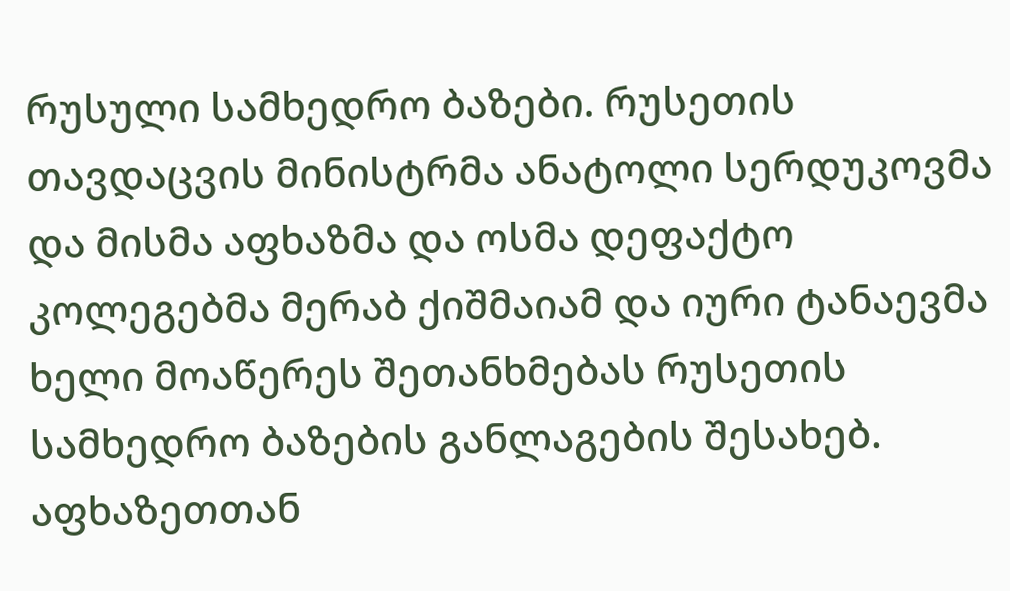რუსული სამხედრო ბაზები. რუსეთის თავდაცვის მინისტრმა ანატოლი სერდუკოვმა და მისმა აფხაზმა და ოსმა დეფაქტო კოლეგებმა მერაბ ქიშმაიამ და იური ტანაევმა ხელი მოაწერეს შეთანხმებას რუსეთის სამხედრო ბაზების განლაგების შესახებ. აფხაზეთთან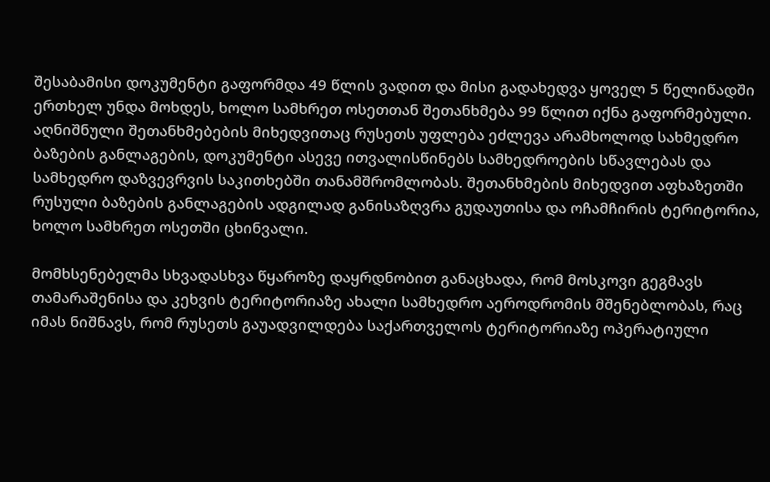შესაბამისი დოკუმენტი გაფორმდა 49 წლის ვადით და მისი გადახედვა ყოველ 5 წელიწადში ერთხელ უნდა მოხდეს, ხოლო სამხრეთ ოსეთთან შეთანხმება 99 წლით იქნა გაფორმებული. აღნიშნული შეთანხმებების მიხედვითაც რუსეთს უფლება ეძლევა არამხოლოდ სახმედრო ბაზების განლაგების, დოკუმენტი ასევე ითვალისწინებს სამხედროების სწავლებას და სამხედრო დაზვევრვის საკითხებში თანამშრომლობას. შეთანხმების მიხედვით აფხაზეთში რუსული ბაზების განლაგების ადგილად განისაზღვრა გუდაუთისა და ოჩამჩირის ტერიტორია, ხოლო სამხრეთ ოსეთში ცხინვალი.

მომხსენებელმა სხვადასხვა წყაროზე დაყრდნობით განაცხადა, რომ მოსკოვი გეგმავს თამარაშენისა და კეხვის ტერიტორიაზე ახალი სამხედრო აეროდრომის მშენებლობას, რაც იმას ნიშნავს, რომ რუსეთს გაუადვილდება საქართველოს ტერიტორიაზე ოპერატიული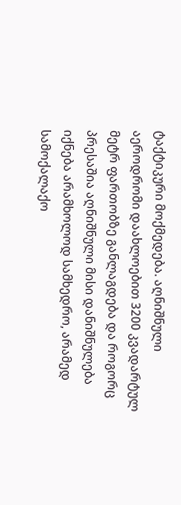ტაქტიკური მოქმედება. აღნიშნული აეროდრომი დაახლოებით 3200 კვადარტულ მეტრ ფართობზე განლაგდება და როგორც პრესაშია აღნიშნული მისი დანიშნულება იქნება არამხოლოდ სამხედრო, არამედ სამოქალაქო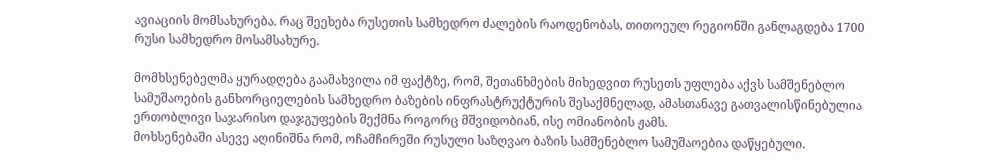ავიაციის მომსახურება. რაც შეეხება რუსეთის სამხედრო ძალების რაოდენობას, თითოეულ რეგიონში განლაგდება 1700 რუსი სამხედრო მოსამსახურე.

მომხსენებელმა ყურადღება გაამახვილა იმ ფაქტზე, რომ, შეთანხმების მიხედვით რუსეთს უფლება აქვს სამშენებლო სამუშაოების განხორციელების სამხედრო ბაზების ინფრასტრუქტურის შესაქმნელად, ამასთანავე გათვალისწინებულია ერთობლივი საჯარისო დაჯგუფების შექმნა როგორც მშვიდობიან, ისე ომიანობის ჟამს.
მოხსენებაში ასევე აღინიშნა რომ, ოჩამჩირეში რუსული საზღვაო ბაზის სამშენებლო სამუშაოებია დაწყებული.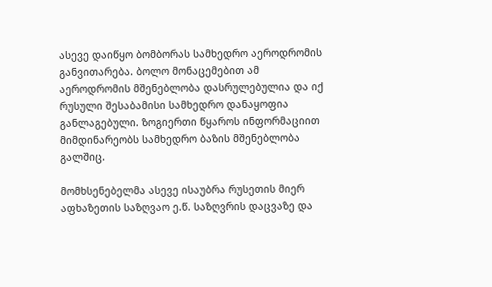ასევე დაიწყო ბომბორას სამხედრო აეროდრომის განვითარება. ბოლო მონაცემებით ამ აეროდრომის მშენებლობა დასრულებულია და იქ რუსული შესაბამისი სამხედრო დანაყოფია განლაგებული. ზოგიერთი წყაროს ინფორმაციით მიმდინარეობს სამხედრო ბაზის მშენებლობა გალშიც.

მომხსენებელმა ასევე ისაუბრა რუსეთის მიერ აფხაზეთის საზღვაო ე.წ. საზღვრის დაცვაზე და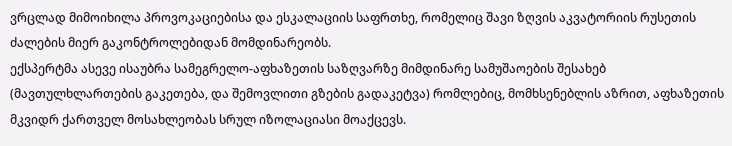ვრცლად მიმოიხილა პროვოკაციებისა და ესკალაციის საფრთხე, რომელიც შავი ზღვის აკვატორიის რუსეთის ძალების მიერ გაკონტროლებიდან მომდინარეობს.
ექსპერტმა ასევე ისაუბრა სამეგრელო-აფხაზეთის საზღვარზე მიმდინარე სამუშაოების შესახებ (მავთულხლართების გაკეთება, და შემოვლითი გზების გადაკეტვა) რომლებიც, მომხსენებლის აზრით, აფხაზეთის მკვიდრ ქართველ მოსახლეობას სრულ იზოლაციასი მოაქცევს.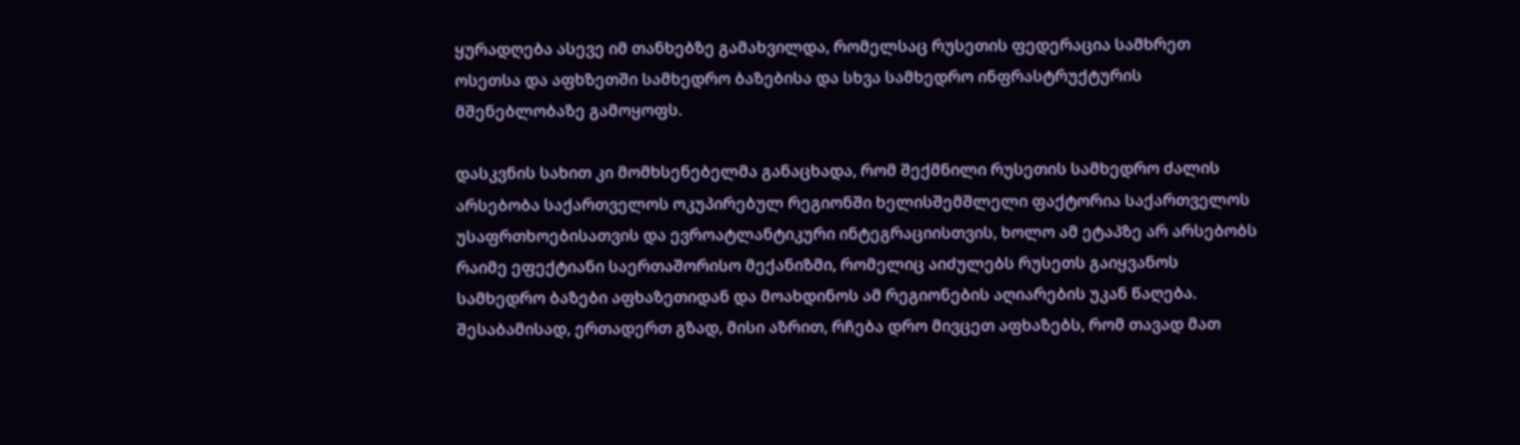ყურადღება ასევე იმ თანხებზე გამახვილდა, რომელსაც რუსეთის ფედერაცია სამხრეთ ოსეთსა და აფხზეთში სამხედრო ბაზებისა და სხვა სამხედრო ინფრასტრუქტურის მშენებლობაზე გამოყოფს.

დასკვნის სახით კი მომხსენებელმა განაცხადა, რომ შექმნილი რუსეთის სამხედრო ძალის არსებობა საქართველოს ოკუპირებულ რეგიონში ხელისშემშლელი ფაქტორია საქართველოს უსაფრთხოებისათვის და ევროატლანტიკური ინტეგრაციისთვის, ხოლო ამ ეტაპზე არ არსებობს რაიმე ეფექტიანი საერთაშორისო მექანიზმი, რომელიც აიძულებს რუსეთს გაიყვანოს სამხედრო ბაზები აფხაზეთიდან და მოახდინოს ამ რეგიონების აღიარების უკან წაღება. შესაბამისად, ერთადერთ გზად, მისი აზრით, რჩება დრო მივცეთ აფხაზებს, რომ თავად მათ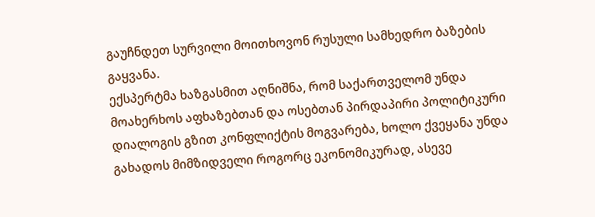გაუჩნდეთ სურვილი მოითხოვონ რუსული სამხედრო ბაზების გაყვანა.
ექსპერტმა ხაზგასმით აღნიშნა, რომ საქართველომ უნდა მოახერხოს აფხაზებთან და ოსებთან პირდაპირი პოლიტიკური დიალოგის გზით კონფლიქტის მოგვარება, ხოლო ქვეყანა უნდა გახადოს მიმზიდველი როგორც ეკონომიკურად, ასევე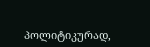პოლიტიკურად,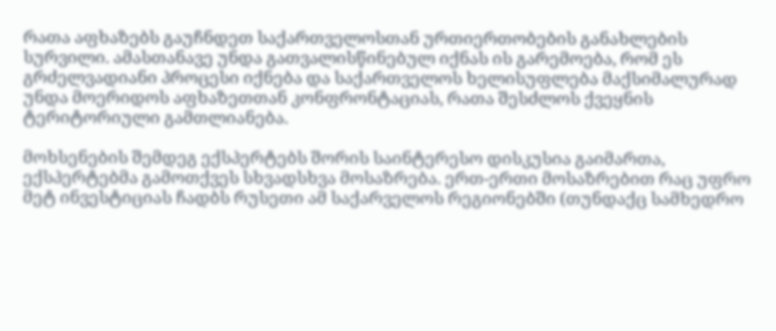რათა აფხაზებს გაუჩნდეთ საქართველოსთან ურთიერთობების განახლების სურვილი. ამასთანავე უნდა გათვალისწინებულ იქნას ის გარემოება, რომ ეს გრძელვადიანი პროცესი იქნება და საქართველოს ხელისუფლება მაქსიმალურად უნდა მოერიდოს აფხაზეთთან კონფრონტაციას, რათა შესძლოს ქვეყნის ტერიტორიული გამთლიანება.

მოხსენების შემდეგ ექსპერტებს შორის საინტერესო დისკუსია გაიმართა, ექსპერტებმა გამოთქვეს სხვადსხვა მოსაზრება. ერთ-ერთი მოსაზრებით რაც უფრო მეტ ინვესტიციას ჩადბს რუსეთი ამ საქარველოს რეგიონებში (თუნდაქც სამხედრო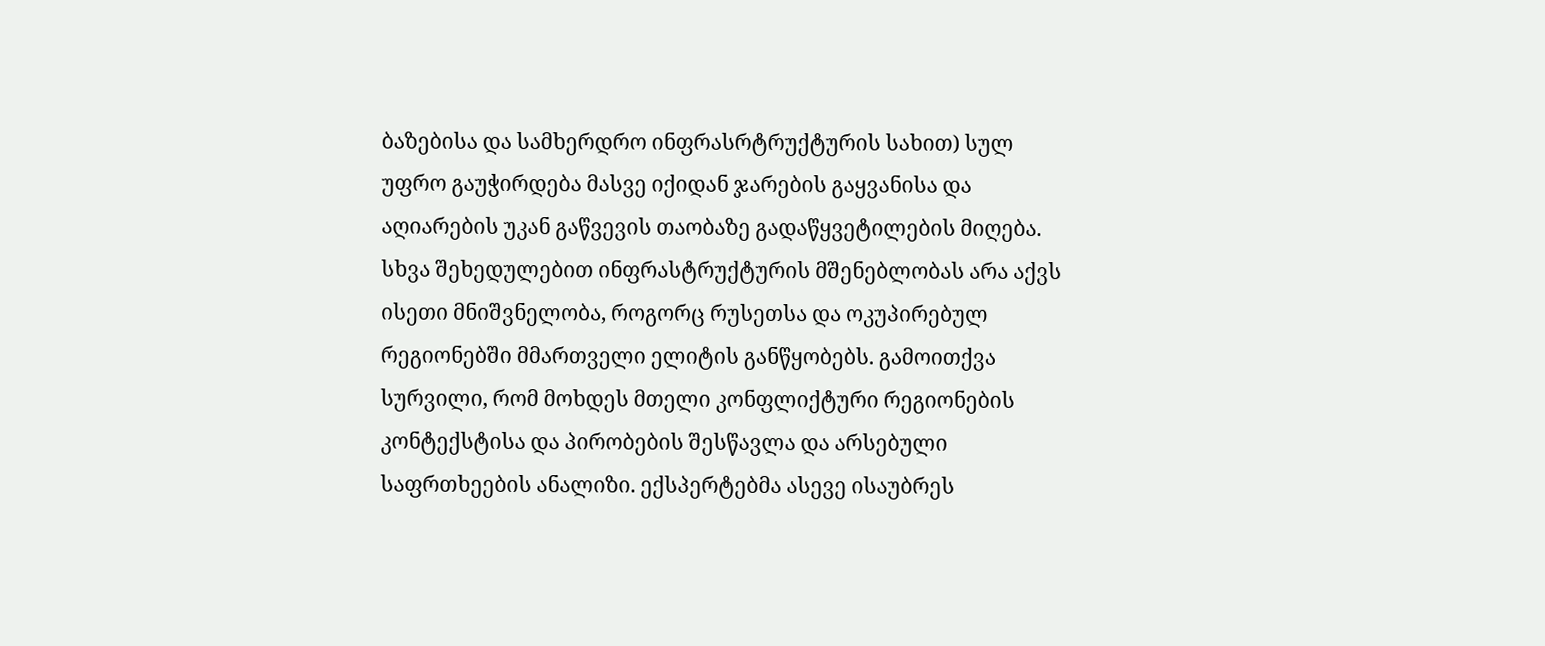ბაზებისა და სამხერდრო ინფრასრტრუქტურის სახით) სულ უფრო გაუჭირდება მასვე იქიდან ჯარების გაყვანისა და აღიარების უკან გაწვევის თაობაზე გადაწყვეტილების მიღება. სხვა შეხედულებით ინფრასტრუქტურის მშენებლობას არა აქვს ისეთი მნიშვნელობა, როგორც რუსეთსა და ოკუპირებულ რეგიონებში მმართველი ელიტის განწყობებს. გამოითქვა სურვილი, რომ მოხდეს მთელი კონფლიქტური რეგიონების კონტექსტისა და პირობების შესწავლა და არსებული საფრთხეების ანალიზი. ექსპერტებმა ასევე ისაუბრეს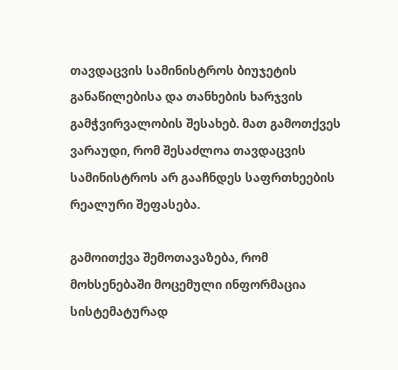თავდაცვის სამინისტროს ბიუჯეტის განაწილებისა და თანხების ხარჯვის გამჭვირვალობის შესახებ. მათ გამოთქვეს ვარაუდი, რომ შესაძლოა თავდაცვის სამინისტროს არ გააჩნდეს საფრთხეების რეალური შეფასება.

გამოითქვა შემოთავაზება, რომ მოხსენებაში მოცემული ინფორმაცია სისტემატურად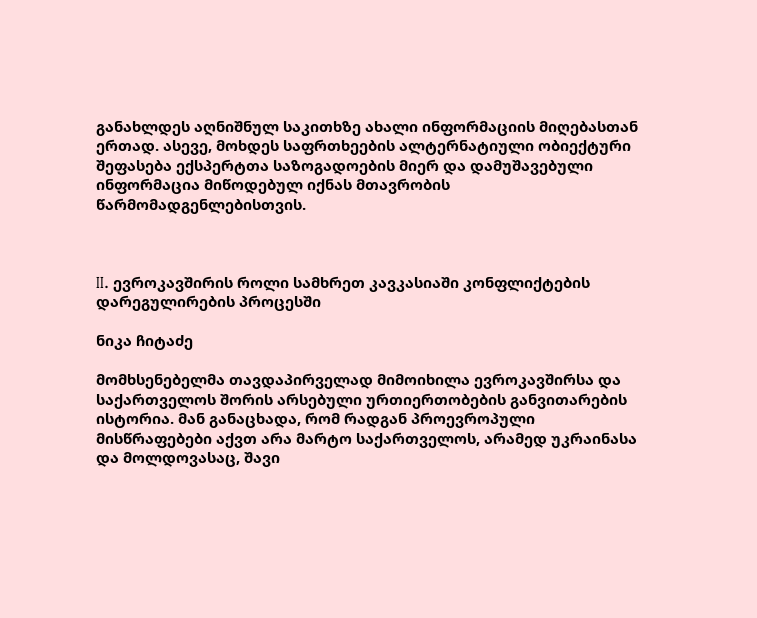განახლდეს აღნიშნულ საკითხზე ახალი ინფორმაციის მიღებასთან ერთად. ასევე, მოხდეს საფრთხეების ალტერნატიული ობიექტური შეფასება ექსპერტთა საზოგადოების მიერ და დამუშავებული ინფორმაცია მიწოდებულ იქნას მთავრობის წარმომადგენლებისთვის.



II. ევროკავშირის როლი სამხრეთ კავკასიაში კონფლიქტების დარეგულირების პროცესში

ნიკა ჩიტაძე

მომხსენებელმა თავდაპირველად მიმოიხილა ევროკავშირსა და საქართველოს შორის არსებული ურთიერთობების განვითარების ისტორია. მან განაცხადა, რომ რადგან პროევროპული მისწრაფებები აქვთ არა მარტო საქართველოს, არამედ უკრაინასა და მოლდოვასაც, შავი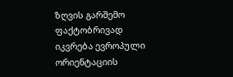ზღვის გარშემო ფაქტობრივად იკვრება ევროპული ორიენტაციის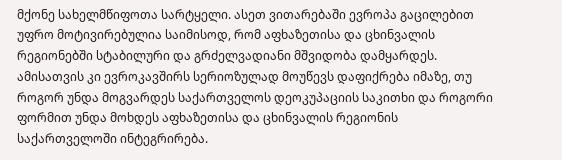მქონე სახელმწიფოთა სარტყელი. ასეთ ვითარებაში ევროპა გაცილებით უფრო მოტივირებულია საიმისოდ, რომ აფხაზეთისა და ცხინვალის რეგიონებში სტაბილური და გრძელვადიანი მშვიდობა დამყარდეს. ამისათვის კი ევროკავშირს სერიოზულად მოუწევს დაფიქრება იმაზე, თუ როგორ უნდა მოგვარდეს საქართველოს დეოკუპაციის საკითხი და როგორი ფორმით უნდა მოხდეს აფხაზეთისა და ცხინვალის რეგიონის საქართველოში ინტეგრირება.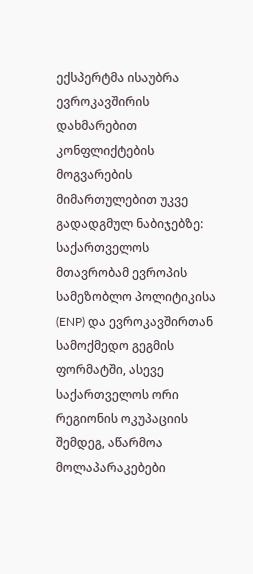ექსპერტმა ისაუბრა ევროკავშირის დახმარებით კონფლიქტების მოგვარების მიმართულებით უკვე გადადგმულ ნაბიჯებზე: საქართველოს მთავრობამ ევროპის სამეზობლო პოლიტიკისა (ENP) და ევროკავშირთან სამოქმედო გეგმის ფორმატში, ასევე საქართველოს ორი რეგიონის ოკუპაციის შემდეგ, აწარმოა მოლაპარაკებები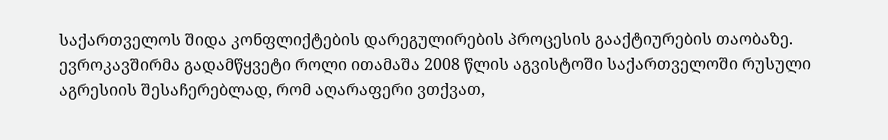საქართველოს შიდა კონფლიქტების დარეგულირების პროცესის გააქტიურების თაობაზე. ევროკავშირმა გადამწყვეტი როლი ითამაშა 2008 წლის აგვისტოში საქართველოში რუსული აგრესიის შესაჩერებლად, რომ აღარაფერი ვთქვათ,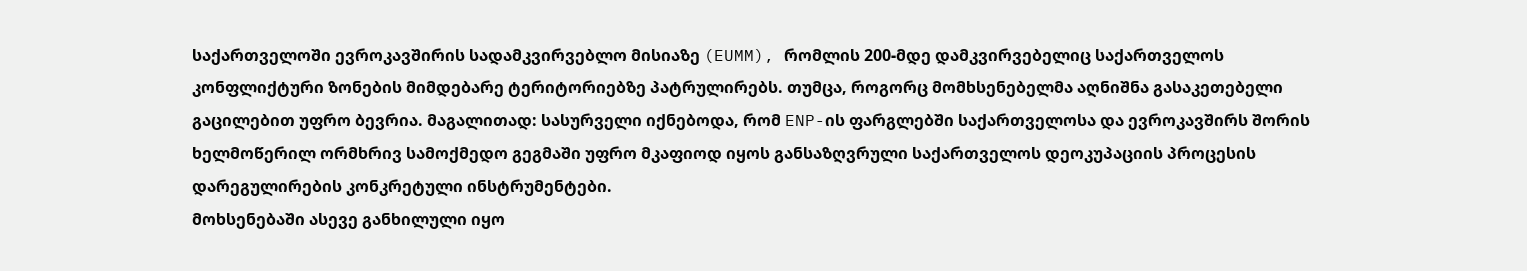საქართველოში ევროკავშირის სადამკვირვებლო მისიაზე (EUMM), რომლის 200-მდე დამკვირვებელიც საქართველოს კონფლიქტური ზონების მიმდებარე ტერიტორიებზე პატრულირებს. თუმცა, როგორც მომხსენებელმა აღნიშნა გასაკეთებელი გაცილებით უფრო ბევრია. მაგალითად: სასურველი იქნებოდა, რომ ENP-ის ფარგლებში საქართველოსა და ევროკავშირს შორის ხელმოწერილ ორმხრივ სამოქმედო გეგმაში უფრო მკაფიოდ იყოს განსაზღვრული საქართველოს დეოკუპაციის პროცესის დარეგულირების კონკრეტული ინსტრუმენტები.
მოხსენებაში ასევე განხილული იყო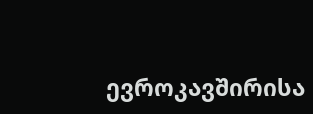ევროკავშირისა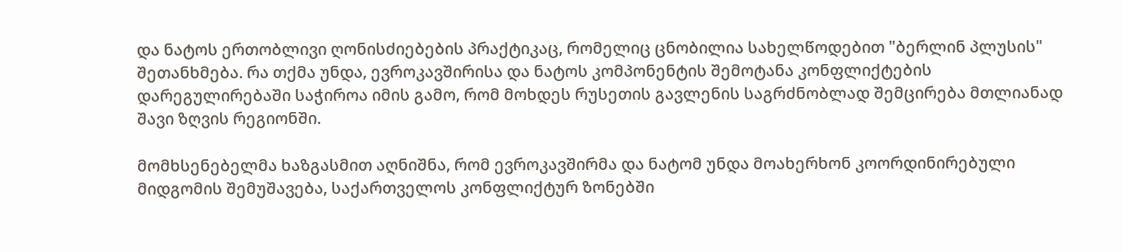და ნატოს ერთობლივი ღონისძიებების პრაქტიკაც, რომელიც ცნობილია სახელწოდებით "ბერლინ პლუსის" შეთანხმება. რა თქმა უნდა, ევროკავშირისა და ნატოს კომპონენტის შემოტანა კონფლიქტების დარეგულირებაში საჭიროა იმის გამო, რომ მოხდეს რუსეთის გავლენის საგრძნობლად შემცირება მთლიანად შავი ზღვის რეგიონში.

მომხსენებელმა ხაზგასმით აღნიშნა, რომ ევროკავშირმა და ნატომ უნდა მოახერხონ კოორდინირებული მიდგომის შემუშავება, საქართველოს კონფლიქტურ ზონებში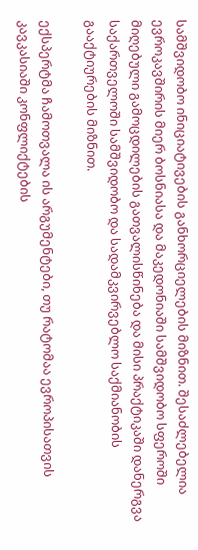სამშვიდობო ინიციატივების განხორციელების მიზნით. შესაძლებელია ევროკავშირის მიერ ბოსნიასა და მაკედონიაში სამშვიდობო სფეროში მიღებული გამოცდილების გათვალისწინება და მისი პრაქტიკაში დანერგვა საქართველოში სამშვიდობო და სადამკვირვებლო საქმიანობის გააქტიურების მიზნით.

ექსპერტმა ჩამოთვალა ის არგუმენტები, თუ რატომაა ევროპისათვის კავკასიაში კონფლიქტების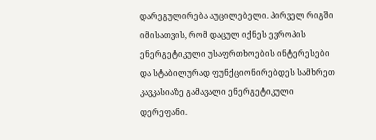დარეგულირება აუცილებელი. პირველ რიგში იმისათვის, რომ დაცულ იქნეს ევროპის ენერგეტიკული უსაფრთხოების ინტერესები და სტაბილურად ფუნქციონირებდეს სამხრეთ კავკასიაზე გამავალი ენერგეტიკული დერეფანი.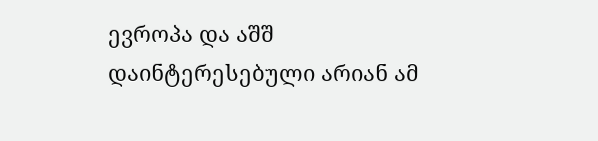ევროპა და აშშ დაინტერესებული არიან ამ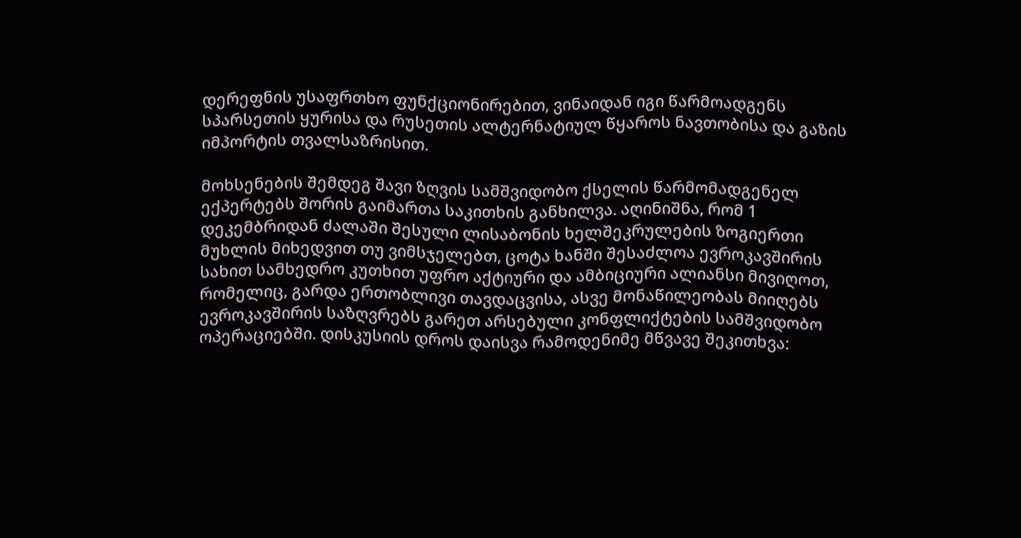დერეფნის უსაფრთხო ფუნქციონირებით, ვინაიდან იგი წარმოადგენს სპარსეთის ყურისა და რუსეთის ალტერნატიულ წყაროს ნავთობისა და გაზის იმპორტის თვალსაზრისით.

მოხსენების შემდეგ შავი ზღვის სამშვიდობო ქსელის წარმომადგენელ ექპერტებს შორის გაიმართა საკითხის განხილვა. აღინიშნა, რომ 1 დეკემბრიდან ძალაში შესული ლისაბონის ხელშეკრულების ზოგიერთი მუხლის მიხედვით თუ ვიმსჯელებთ, ცოტა ხანში შესაძლოა ევროკავშირის სახით სამხედრო კუთხით უფრო აქტიური და ამბიციური ალიანსი მივიღოთ, რომელიც, გარდა ერთობლივი თავდაცვისა, ასვე მონაწილეობას მიიღებს ევროკავშირის საზღვრებს გარეთ არსებული კონფლიქტების სამშვიდობო ოპერაციებში. დისკუსიის დროს დაისვა რამოდენიმე მწვავე შეკითხვა: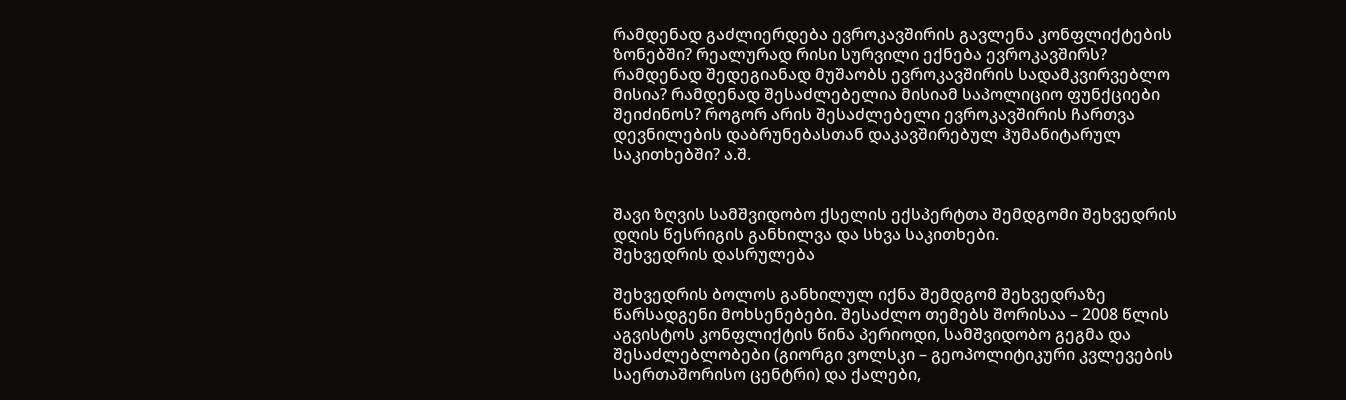რამდენად გაძლიერდება ევროკავშირის გავლენა კონფლიქტების ზონებში? რეალურად რისი სურვილი ექნება ევროკავშირს? რამდენად შედეგიანად მუშაობს ევროკავშირის სადამკვირვებლო მისია? რამდენად შესაძლებელია მისიამ საპოლიციო ფუნქციები შეიძინოს? როგორ არის შესაძლებელი ევროკავშირის ჩართვა დევნილების დაბრუნებასთან დაკავშირებულ ჰუმანიტარულ საკითხებში? ა.შ.


შავი ზღვის სამშვიდობო ქსელის ექსპერტთა შემდგომი შეხვედრის დღის წესრიგის განხილვა და სხვა საკითხები.
შეხვედრის დასრულება

შეხვედრის ბოლოს განხილულ იქნა შემდგომ შეხვედრაზე წარსადგენი მოხსენებები. შესაძლო თემებს შორისაა – 2008 წლის აგვისტოს კონფლიქტის წინა პერიოდი, სამშვიდობო გეგმა და შესაძლებლობები (გიორგი ვოლსკი – გეოპოლიტიკური კვლევების საერთაშორისო ცენტრი) და ქალები,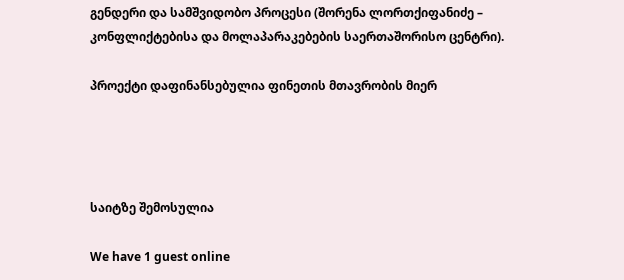გენდერი და სამშვიდობო პროცესი (შორენა ლორთქიფანიძე – კონფლიქტებისა და მოლაპარაკებების საერთაშორისო ცენტრი).

პროექტი დაფინანსებულია ფინეთის მთავრობის მიერ




საიტზე შემოსულია

We have 1 guest online